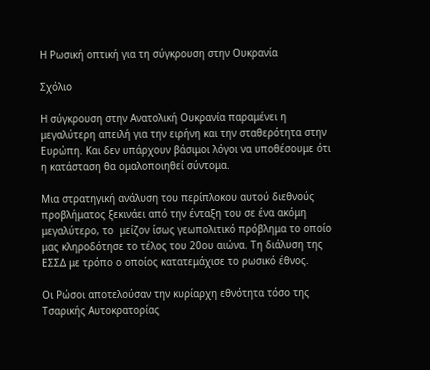Η Ρωσική οπτική για τη σύγκρουση στην Ουκρανία

Σχόλιο

Η σύγκρουση στην Ανατολική Ουκρανία παραμένει η μεγαλύτερη απειλή για την ειρήνη και την σταθερότητα στην Ευρώπη. Και δεν υπάρχουν βάσιμοι λόγοι να υποθέσουμε ότι η κατάσταση θα ομαλοποιηθεί σύντομα.

Μια στρατηγική ανάλυση του περίπλοκου αυτού διεθνούς προβλήματος ξεκινάει από την ένταξη του σε ένα ακόμη μεγαλύτερο, το  μείζον ίσως γεωπολιτικό πρόβλημα το οποίο μας κληροδότησε το τέλος του 20ου αιώνα. Τη διάλυση της ΕΣΣΔ με τρόπο ο οποίος κατατεμάχισε το ρωσικό έθνος.

Οι Ρώσοι αποτελούσαν την κυρίαρχη εθνότητα τόσο της Τσαρικής Αυτοκρατορίας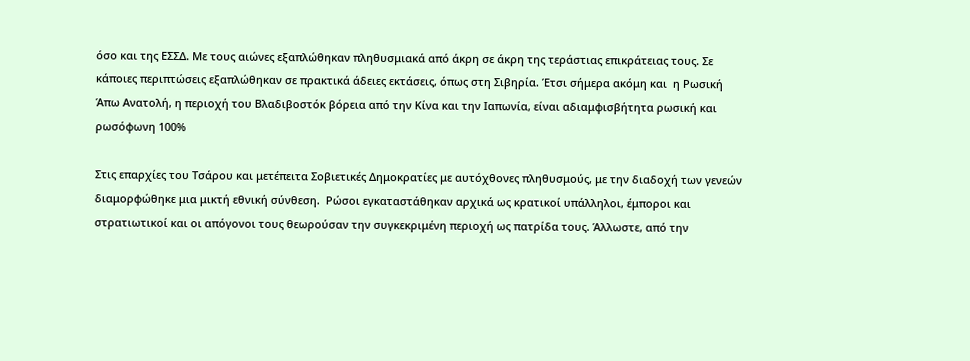όσο και της ΕΣΣΔ. Με τους αιώνες εξαπλώθηκαν πληθυσμιακά από άκρη σε άκρη της τεράστιας επικράτειας τους. Σε κάποιες περιπτώσεις εξαπλώθηκαν σε πρακτικά άδειες εκτάσεις, όπως στη Σιβηρία. Έτσι σήμερα ακόμη και  η Ρωσική Άπω Ανατολή, η περιοχή του Βλαδιβοστόκ βόρεια από την Κίνα και την Ιαπωνία, είναι αδιαμφισβήτητα ρωσική και ρωσόφωνη 100%

Στις επαρχίες του Τσάρου και μετέπειτα Σοβιετικές Δημοκρατίες με αυτόχθονες πληθυσμούς, με την διαδοχή των γενεών διαμορφώθηκε μια μικτή εθνική σύνθεση.  Ρώσοι εγκαταστάθηκαν αρχικά ως κρατικοί υπάλληλοι, έμποροι και στρατιωτικοί και οι απόγονοι τους θεωρούσαν την συγκεκριμένη περιοχή ως πατρίδα τους. Άλλωστε, από την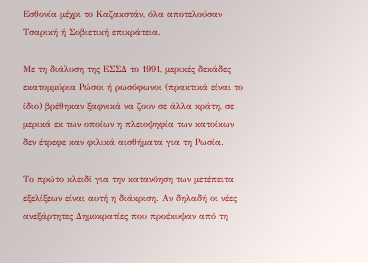Εσθονία μέχρι το Καζακστάν, όλα αποτελούσαν Τσαρική ή Σοβιετική επικράτεια.

Με τη διάλυση της ΕΣΣΔ το 1991, μερικές δεκάδες εκατομμύρια Ρώσοι ή ρωσόφωνοι (πρακτικά είναι το ίδιο) βρέθηκαν ξαφνικά να ζουν σε άλλα κράτη, σε μερικά εκ των οποίων η πλειοψηφία των κατοίκων δεν έτρεφε καν φιλικά αισθήματα για τη Ρωσία.

Το πρώτο κλειδί για την κατανόηση των μετέπειτα εξελίξεων είναι αυτή η διάκριση. Αν δηλαδή οι νέες ανεξάρτητες Δημοκρατίες που προέκυψαν από τη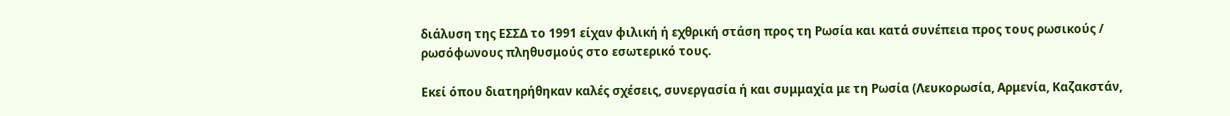διάλυση της ΕΣΣΔ το 1991 είχαν φιλική ή εχθρική στάση προς τη Ρωσία και κατά συνέπεια προς τους ρωσικούς / ρωσόφωνους πληθυσμούς στο εσωτερικό τους.

Εκεί όπου διατηρήθηκαν καλές σχέσεις, συνεργασία ή και συμμαχία με τη Ρωσία (Λευκορωσία, Αρμενία, Καζακστάν,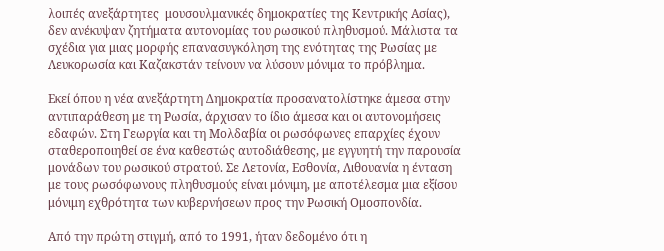λοιπές ανεξάρτητες  μουσουλμανικές δημοκρατίες της Κεντρικής Ασίας), δεν ανέκυψαν ζητήματα αυτονομίας του ρωσικού πληθυσμού. Μάλιστα τα σχέδια για μιας μορφής επανασυγκόληση της ενότητας της Ρωσίας με Λευκορωσία και Καζακστάν τείνουν να λύσουν μόνιμα το πρόβλημα.

Εκεί όπου η νέα ανεξάρτητη Δημοκρατία προσανατολίστηκε άμεσα στην αντιπαράθεση με τη Ρωσία, άρχισαν το ίδιο άμεσα και οι αυτονομήσεις εδαφών. Στη Γεωργία και τη Μολδαβία οι ρωσόφωνες επαρχίες έχουν σταθεροποιηθεί σε ένα καθεστώς αυτοδιάθεσης, με εγγυητή την παρουσία μονάδων του ρωσικού στρατού. Σε Λετονία, Εσθονία, Λιθουανία η ένταση με τους ρωσόφωνους πληθυσμούς είναι μόνιμη, με αποτέλεσμα μια εξίσου μόνιμη εχθρότητα των κυβερνήσεων προς την Ρωσική Ομοσπονδία.

Από την πρώτη στιγμή, από το 1991, ήταν δεδομένο ότι η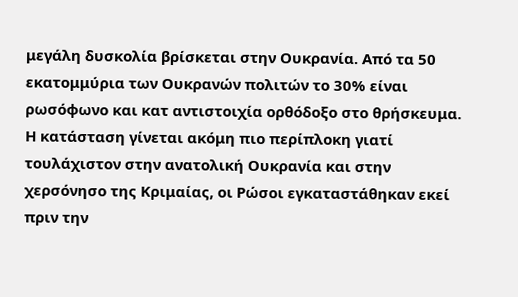μεγάλη δυσκολία βρίσκεται στην Ουκρανία. Από τα 50 εκατομμύρια των Ουκρανών πολιτών το 30% είναι ρωσόφωνο και κατ αντιστοιχία ορθόδοξο στο θρήσκευμα. Η κατάσταση γίνεται ακόμη πιο περίπλοκη γιατί τουλάχιστον στην ανατολική Ουκρανία και στην χερσόνησο της Κριμαίας, οι Ρώσοι εγκαταστάθηκαν εκεί πριν την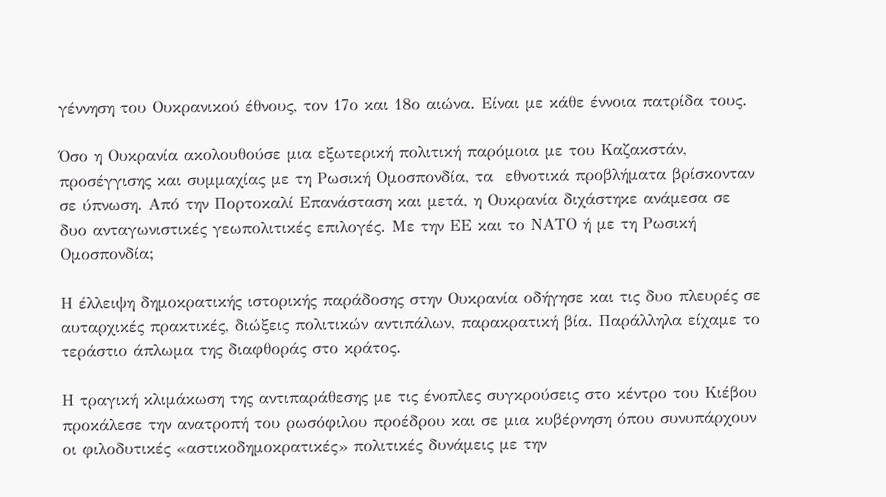γέννηση του Ουκρανικού έθνους, τον 17ο και 18ο αιώνα. Είναι με κάθε έννοια πατρίδα τους.

Όσο η Ουκρανία ακολουθούσε μια εξωτερική πολιτική παρόμοια με του Καζακστάν, προσέγγισης και συμμαχίας με τη Ρωσική Ομοσπονδία, τα  εθνοτικά προβλήματα βρίσκονταν σε ύπνωση. Από την Πορτοκαλί Επανάσταση και μετά, η Ουκρανία διχάστηκε ανάμεσα σε δυο ανταγωνιστικές γεωπολιτικές επιλογές. Με την ΕΕ και το ΝΑΤΟ ή με τη Ρωσική Ομοσπονδία;

Η έλλειψη δημοκρατικής ιστορικής παράδοσης στην Ουκρανία οδήγησε και τις δυο πλευρές σε αυταρχικές πρακτικές, διώξεις πολιτικών αντιπάλων, παρακρατική βία. Παράλληλα είχαμε το τεράστιο άπλωμα της διαφθοράς στο κράτος.

Η τραγική κλιμάκωση της αντιπαράθεσης με τις ένοπλες συγκρούσεις στο κέντρο του Κιέβου προκάλεσε την ανατροπή του ρωσόφιλου προέδρου και σε μια κυβέρνηση όπου συνυπάρχουν οι φιλοδυτικές «αστικοδημοκρατικές» πολιτικές δυνάμεις με την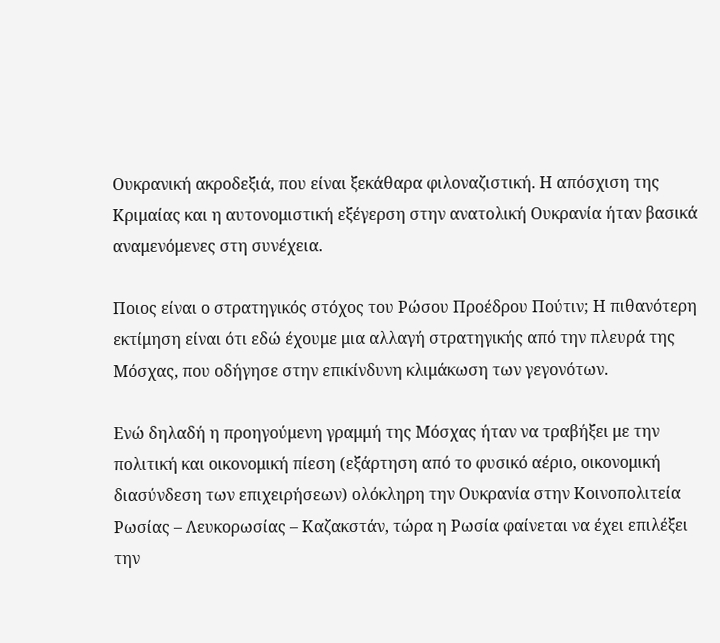Ουκρανική ακροδεξιά, που είναι ξεκάθαρα φιλοναζιστική. Η απόσχιση της Κριμαίας και η αυτονομιστική εξέγερση στην ανατολική Ουκρανία ήταν βασικά αναμενόμενες στη συνέχεια.

Ποιος είναι ο στρατηγικός στόχος του Ρώσου Προέδρου Πούτιν; Η πιθανότερη εκτίμηση είναι ότι εδώ έχουμε μια αλλαγή στρατηγικής από την πλευρά της Μόσχας, που οδήγησε στην επικίνδυνη κλιμάκωση των γεγονότων.

Ενώ δηλαδή η προηγούμενη γραμμή της Μόσχας ήταν να τραβήξει με την πολιτική και οικονομική πίεση (εξάρτηση από το φυσικό αέριο, οικονομική διασύνδεση των επιχειρήσεων) ολόκληρη την Ουκρανία στην Κοινοπολιτεία Ρωσίας – Λευκορωσίας – Καζακστάν, τώρα η Ρωσία φαίνεται να έχει επιλέξει την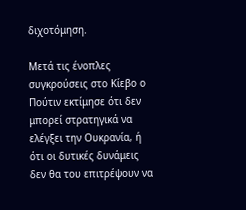διχοτόμηση.

Μετά τις ένοπλες συγκρούσεις στο Κίεβο ο Πούτιν εκτίμησε ότι δεν μπορεί στρατηγικά να ελέγξει την Ουκρανία, ή ότι οι δυτικές δυνάμεις δεν θα του επιτρέψουν να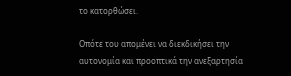το κατορθώσει.

Οπότε του απομένει να διεκδικήσει την αυτονομία και προοπτικά την ανεξαρτησία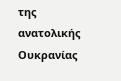της ανατολικής Ουκρανίας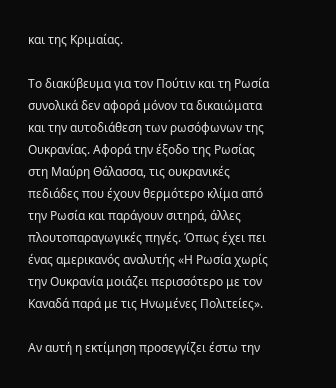και της Κριμαίας.

Το διακύβευμα για τον Πούτιν και τη Ρωσία συνολικά δεν αφορά μόνον τα δικαιώματα και την αυτοδιάθεση των ρωσόφωνων της Ουκρανίας. Αφορά την έξοδο της Ρωσίας στη Μαύρη Θάλασσα, τις ουκρανικές πεδιάδες που έχουν θερμότερο κλίμα από την Ρωσία και παράγουν σιτηρά, άλλες πλουτοπαραγωγικές πηγές. Όπως έχει πει ένας αμερικανός αναλυτής «Η Ρωσία χωρίς την Ουκρανία μοιάζει περισσότερο με τον Καναδά παρά με τις Ηνωμένες Πολιτείες».

Αν αυτή η εκτίμηση προσεγγίζει έστω την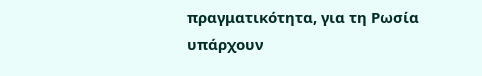πραγματικότητα, για τη Ρωσία υπάρχουν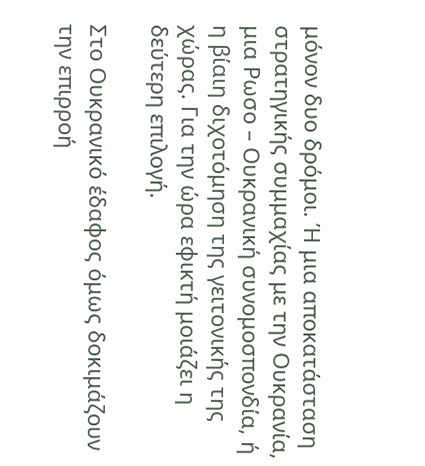μόνον δυο δρόμοι. Ή μια αποκατάσταση στρατηγικής συμμαχίας με την Ουκρανία, μια Ρωσο – Ουκρανική συνομοσπονδία, ή η βίαιη διχοτόμηση της γειτονικής της χώρας. Για την ώρα εφικτή μοιάζει η δεύτερη επιλογή.

Στο Ουκρανικό έδαφος όμως δοκιμάζουν την επιρροή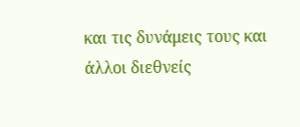και τις δυνάμεις τους και άλλοι διεθνείς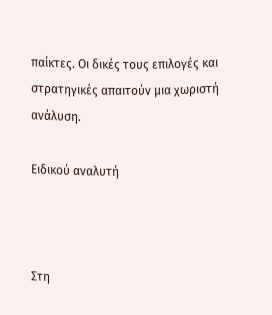παίκτες. Οι δικές τους επιλογές και στρατηγικές απαιτούν μια χωριστή ανάλυση.

Ειδικού αναλυτή



Στη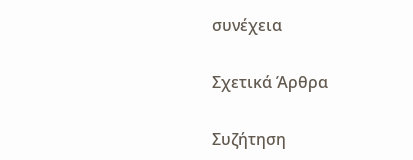συνέχεια

Σχετικά Άρθρα

Συζήτηση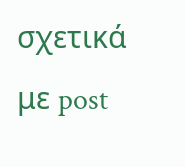σχετικά με post